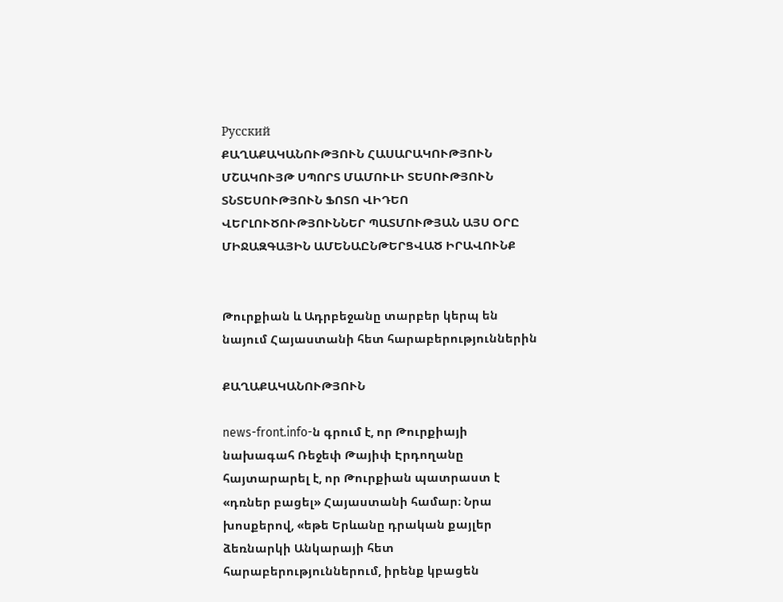Русский
ՔԱՂԱՔԱԿԱՆՈՒԹՅՈՒՆ ՀԱՍԱՐԱԿՈՒԹՅՈՒՆ ՄՇԱԿՈՒՅԹ ՍՊՈՐՏ ՄԱՄՈՒԼԻ ՏԵՍՈՒԹՅՈՒՆ ՏՆՏԵՍՈՒԹՅՈՒՆ ՖՈՏՈ ՎԻԴԵՈ ՎԵՐԼՈՒԾՈՒԹՅՈՒՆՆԵՐ ՊԱՏՄՈՒԹՅԱՆ ԱՅՍ ՕՐԸ ՄԻՋԱԶԳԱՅԻՆ ԱՄԵՆԱԸՆԹԵՐՑՎԱԾ ԻՐԱՎՈՒՆՔ


Թուրքիան և Ադրբեջանը տարբեր կերպ են նայում Հայաստանի հետ հարաբերություններին

ՔԱՂԱՔԱԿԱՆՈՒԹՅՈՒՆ

news-front.info-ն գրում է, որ Թուրքիայի նախագահ Ռեջեփ Թայիփ Էրդողանը հայտարարել է, որ Թուրքիան պատրաստ է «դռներ բացել» Հայաստանի համար։ Նրա խոսքերով, «եթե Երևանը դրական քայլեր ձեռնարկի Անկարայի հետ հարաբերություններում, իրենք կբացեն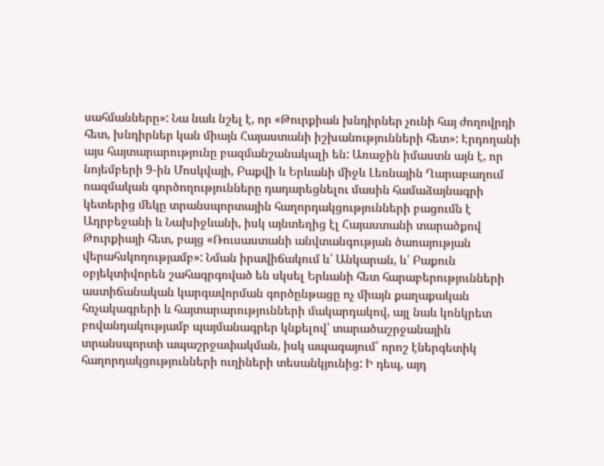սահմանները»: Նա նաև նշել է, որ «Թուրքիան խնդիրներ չունի հայ ժողովրդի հետ, խնդիրներ կան միայն Հայաստանի իշխանությունների հետ»: Էրդողանի այս հայտարարությունը բազմանշանակալի են: Առաջին իմաստն այն է, որ նոյեմբերի 9-ին Մոսկվայի, Բաքվի և Երևանի միջև Լեռնային Ղարաբաղում ռազմական գործողությունները դադարեցնելու մասին համաձայնագրի կետերից մեկը տրանսպորտային հաղորդակցությունների բացումն է Ադրբեջանի և Նախիջևանի, իսկ այնտեղից էլ Հայաստանի տարածքով Թուրքիայի հետ, բայց «Ռուսաստանի անվտանգության ծառայության վերահսկողությամբ»: Նման իրավիճակում և՛ Անկարան, և՛ Բաքուն օբյեկտիվորեն շահագրգռված են սկսել Երևանի հետ հարաբերությունների աստիճանական կարգավորման գործընթացը ոչ միայն քաղաքական հռչակագրերի և հայտարարությունների մակարդակով, այլ նաև կոնկրետ բովանդակությամբ պայմանագրեր կնքելով՝ տարածաշրջանային տրանսպորտի ապաշրջափակման, իսկ ապագայում՝ որոշ էներգետիկ հաղորդակցությունների ուղիների տեսանկյունից: Ի դեպ, այդ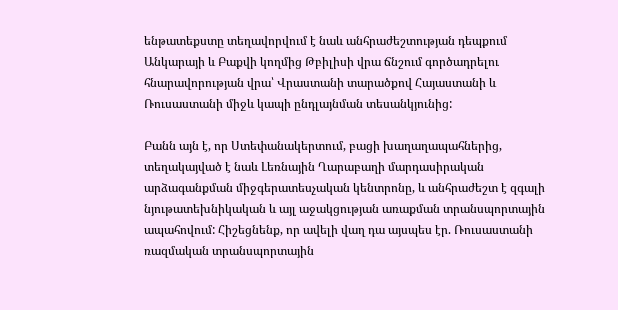ենթատեքստը տեղավորվում է նաև անհրաժեշտության դեպքում Անկարայի և Բաքվի կողմից Թբիլիսի վրա ճնշում գործադրելու հնարավորության վրա՝ Վրաստանի տարածքով Հայաստանի և Ռուսաստանի միջև կապի ընդլայնման տեսանկյունից:

Բանն այն է, որ Ստեփանակերտում, բացի խաղաղապահներից, տեղակայված է նաև Լեռնային Ղարաբաղի մարդասիրական արձագանքման միջգերատեսչական կենտրոնը, և անհրաժեշտ է զգալի նյութատեխնիկական և այլ աջակցության առաքման տրանսպորտային ապահովում: Հիշեցնենք, որ ավելի վաղ դա այսպես էր. Ռուսաստանի ռազմական տրանսպորտային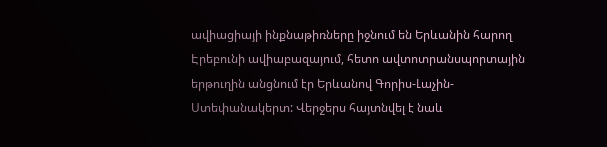ավիացիայի ինքնաթիռները իջնում են Երևանին հարող Էրեբունի ավիաբազայում, հետո ավտոտրանսպորտային երթուղին անցնում էր Երևանով Գորիս-Լաչին-Ստեփանակերտ: Վերջերս հայտնվել է նաև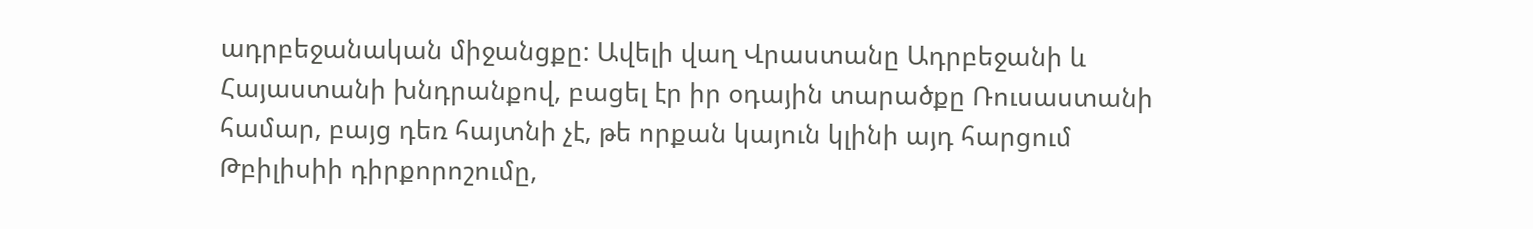ադրբեջանական միջանցքը: Ավելի վաղ Վրաստանը Ադրբեջանի և Հայաստանի խնդրանքով, բացել էր իր օդային տարածքը Ռուսաստանի համար, բայց դեռ հայտնի չէ, թե որքան կայուն կլինի այդ հարցում Թբիլիսիի դիրքորոշումը,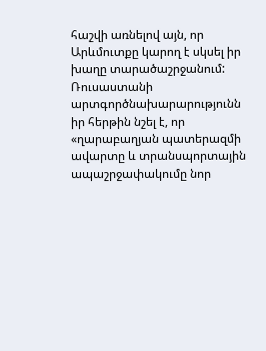հաշվի առնելով այն, որ Արևմուտքը կարող է սկսել իր խաղը տարածաշրջանում: Ռուսաստանի արտգործնախարարությունն իր հերթին նշել է, որ «ղարաբաղյան պատերազմի ավարտը և տրանսպորտային ապաշրջափակումը նոր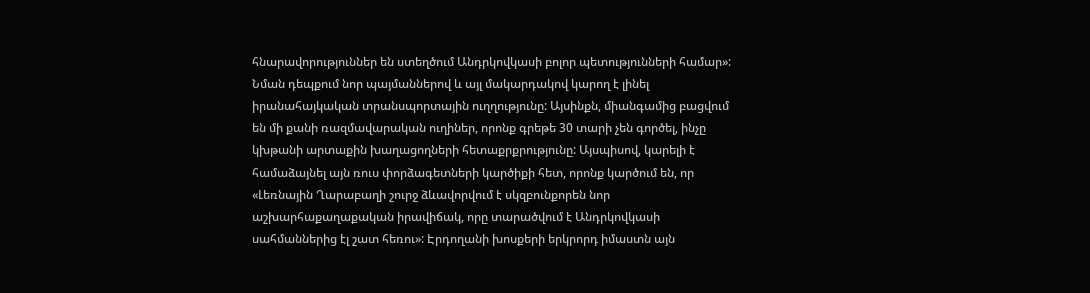հնարավորություններ են ստեղծում Անդրկովկասի բոլոր պետությունների համար»: Նման դեպքում նոր պայմաններով և այլ մակարդակով կարող է լինել իրանահայկական տրանսպորտային ուղղությունը: Այսինքն, միանգամից բացվում են մի քանի ռազմավարական ուղիներ, որոնք գրեթե 30 տարի չեն գործել, ինչը կխթանի արտաքին խաղացողների հետաքրքրությունը: Այսպիսով, կարելի է համաձայնել այն ռուս փորձագետների կարծիքի հետ, որոնք կարծում են, որ «Լեռնային Ղարաբաղի շուրջ ձևավորվում է սկզբունքորեն նոր աշխարհաքաղաքական իրավիճակ, որը տարածվում է Անդրկովկասի սահմաններից էլ շատ հեռու»: Էրդողանի խոսքերի երկրորդ իմաստն այն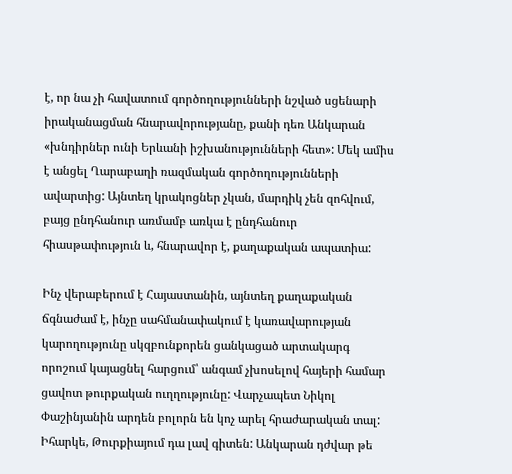է, որ նա չի հավատում գործողությունների նշված սցենարի իրականացման հնարավորությանը, քանի դեռ Անկարան «խնդիրներ ունի Երևանի իշխանությունների հետ»: Մեկ ամիս է անցել Ղարաբաղի ռազմական գործողությունների ավարտից: Այնտեղ կրակոցներ չկան, մարդիկ չեն զոհվում, բայց ընդհանուր առմամբ առկա է ընդհանուր հիասթափություն և, հնարավոր է, քաղաքական ապատիա:

Ինչ վերաբերում է Հայաստանին, այնտեղ քաղաքական ճգնաժամ է, ինչը սահմանափակում է կառավարության կարողությունը սկզբունքորեն ցանկացած արտակարգ որոշում կայացնել հարցում՝ անգամ չխոսելով հայերի համար ցավոտ թուրքական ուղղությունը: Վարչապետ Նիկոլ Փաշինյանին արդեն բոլորն են կոչ արել հրաժարական տալ: Իհարկե, Թուրքիայում դա լավ գիտեն: Անկարան դժվար թե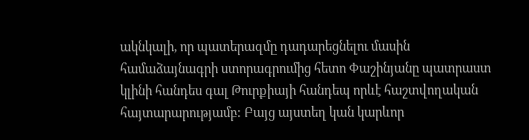ակնկալի, որ պատերազմը դադարեցնելու մասին համաձայնագրի ստորագրումից հետո Փաշինյանը պատրաստ կլինի հանդես գալ Թուրքիայի հանդեպ որևէ հաշտվողական հայտարարությամբ: Բայց այստեղ կան կարևոր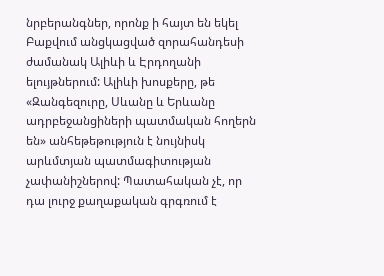նրբերանգներ, որոնք ի հայտ են եկել Բաքվում անցկացված զորահանդեսի ժամանակ Ալիևի և Էրդողանի ելույթներում: Ալիևի խոսքերը, թե «Զանգեզուրը, Սևանը և Երևանը ադրբեջանցիների պատմական հողերն են» անհեթեթություն է նույնիսկ արևմտյան պատմագիտության չափանիշներով: Պատահական չէ, որ դա լուրջ քաղաքական գրգռում է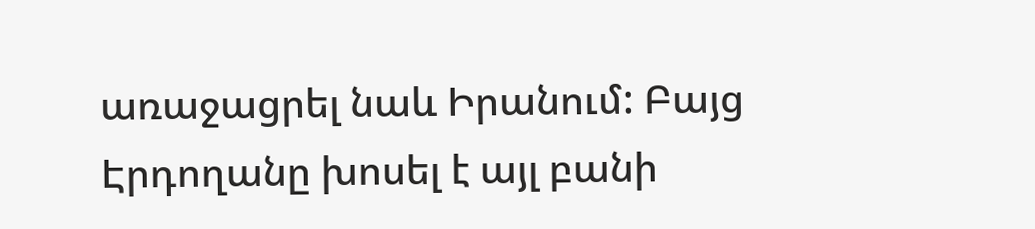առաջացրել նաև Իրանում: Բայց Էրդողանը խոսել է այլ բանի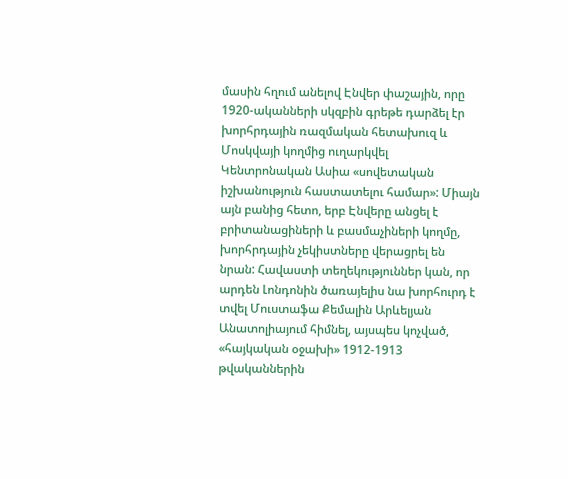մասին հղում անելով Էնվեր փաշային, որը 1920-ականների սկզբին գրեթե դարձել էր խորհրդային ռազմական հետախուզ և Մոսկվայի կողմից ուղարկվել Կենտրոնական Ասիա «սովետական իշխանություն հաստատելու համար»: Միայն այն բանից հետո, երբ Էնվերը անցել է բրիտանացիների և բասմաչիների կողմը, խորհրդային չեկիստները վերացրել են նրան: Հավաստի տեղեկություններ կան, որ արդեն Լոնդոնին ծառայելիս նա խորհուրդ է տվել Մուստաֆա Քեմալին Արևելյան Անատոլիայում հիմնել, այսպես կոչված, «հայկական օջախի» 1912-1913 թվականներին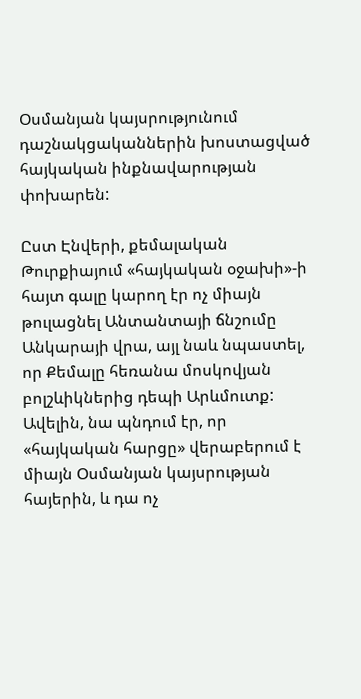Օսմանյան կայսրությունում դաշնակցականներին խոստացված հայկական ինքնավարության փոխարեն:

Ըստ Էնվերի, քեմալական Թուրքիայում «հայկական օջախի»-ի հայտ գալը կարող էր ոչ միայն թուլացնել Անտանտայի ճնշումը Անկարայի վրա, այլ նաև նպաստել, որ Քեմալը հեռանա մոսկովյան բոլշևիկներից դեպի Արևմուտք: Ավելին, նա պնդում էր, որ «հայկական հարցը» վերաբերում է միայն Օսմանյան կայսրության հայերին, և դա ոչ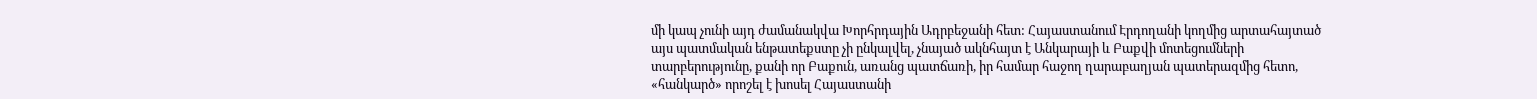մի կապ չունի այդ ժամանակվա Խորհրդային Ադրբեջանի հետ: Հայաստանում Էրդողանի կողմից արտահայտած այս պատմական ենթատեքստը չի ընկալվել, չնայած ակնհայտ է Անկարայի և Բաքվի մոտեցումների տարբերությունը, քանի որ Բաքուն, առանց պատճառի, իր համար հաջող ղարաբաղյան պատերազմից հետո, «հանկարծ» որոշել է խոսել Հայաստանի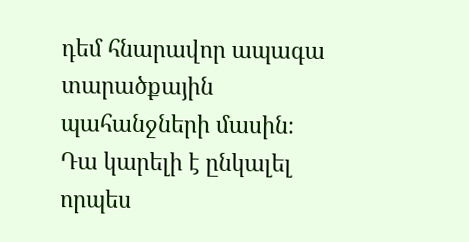դեմ հնարավոր ապագա տարածքային պահանջների մասին։ Դա կարելի է ընկալել որպես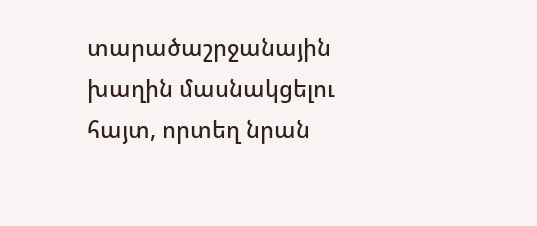տարածաշրջանային խաղին մասնակցելու հայտ, որտեղ նրան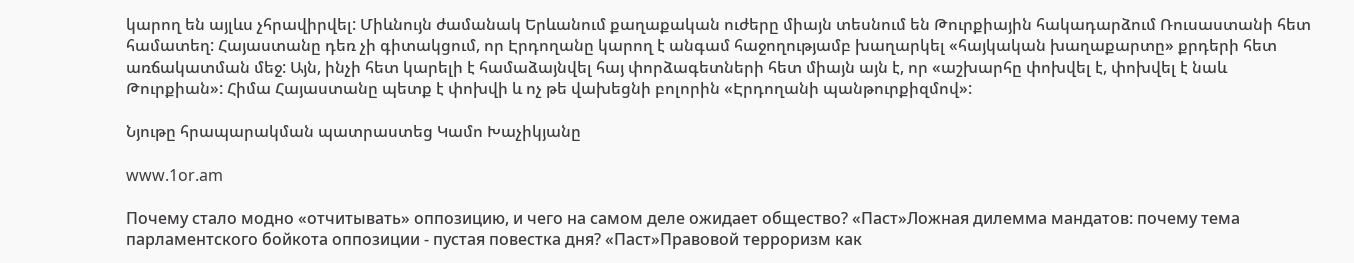կարող են այլևս չհրավիրվել: Միևնույն ժամանակ Երևանում քաղաքական ուժերը միայն տեսնում են Թուրքիային հակադարձում Ռուսաստանի հետ համատեղ: Հայաստանը դեռ չի գիտակցում, որ Էրդողանը կարող է անգամ հաջողությամբ խաղարկել «հայկական խաղաքարտը» քրդերի հետ առճակատման մեջ: Այն, ինչի հետ կարելի է համաձայնվել հայ փորձագետների հետ միայն այն է, որ «աշխարհը փոխվել է, փոխվել է նաև Թուրքիան»: Հիմա Հայաստանը պետք է փոխվի և ոչ թե վախեցնի բոլորին «Էրդողանի պանթուրքիզմով»:

Նյութը հրապարակման պատրաստեց Կամո Խաչիկյանը

www.1or.am

Почему стало модно «отчитывать» оппозицию, и чего на самом деле ожидает общество? «Паст»Ложная дилемма мандатов: почему тема парламентского бойкота оппозиции - пустая повестка дня? «Паст»Правовой терроризм как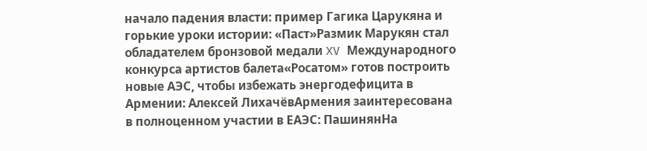начало падения власти: пример Гагика Царукяна и горькие уроки истории: «Паст»Размик Марукян стал обладателем бронзовой медали XV Международного конкурса артистов балета«Росатом» готов построить новые АЭС, чтобы избежать энергодефицита в Армении: Алексей ЛихачёвАрмения заинтересована в полноценном участии в ЕАЭС: ПашинянНа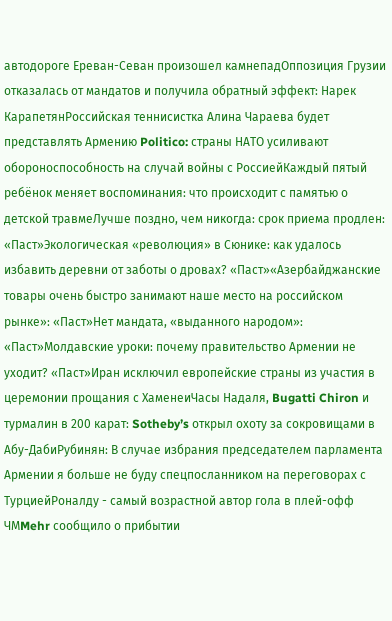автодороге Ереван-Севан произошел камнепадОппозиция Грузии отказалась от мандатов и получила обратный эффект: Нарек КарапетянРоссийская теннисистка Алина Чараева будет представлять Армению Politico: страны НАТО усиливают обороноспособность на случай войны с РоссиейКаждый пятый ребёнок меняет воспоминания: что происходит с памятью о детской травмеЛучше поздно, чем никогда: срок приема продлен: «Паст»Экологическая «революция» в Сюнике: как удалось избавить деревни от заботы о дровах? «Паст»«Азербайджанские товары очень быстро занимают наше место на российском рынке»: «Паст»Нет мандата, «выданного народом»: «Паст»Молдавские уроки: почему правительство Армении не уходит? «Паст»Иран исключил европейские страны из участия в церемонии прощания с ХаменеиЧасы Надаля, Bugatti Chiron и турмалин в 200 карат: Sotheby’s открыл охоту за сокровищами в Абу-ДабиРубинян: В случае избрания председателем парламента Армении я больше не буду спецпосланником на переговорах с ТурциейРоналду - самый возрастной автор гола в плей-офф ЧМMehr сообщило о прибытии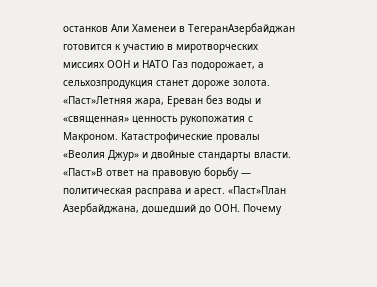останков Али Хаменеи в ТегеранАзербайджан готовится к участию в миротворческих миссиях ООН и НАТО Газ подорожает, а сельхозпродукция станет дороже золота. «Паст»Летняя жара, Ереван без воды и «священная» ценность рукопожатия с Макроном. Катастрофические провалы «Веолия Джур» и двойные стандарты власти. «Паст»В ответ на правовую борьбу — политическая расправа и арест. «Паст»План Азербайджана, дошедший до ООН. Почему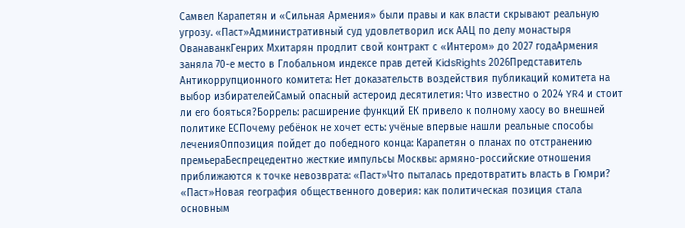Самвел Карапетян и «Сильная Армения» были правы и как власти скрывают реальную угрозу. «Паст»Административный суд удовлетворил иск ААЦ по делу монастыря ОванаванкГенрих Мхитарян продлит свой контракт с «Интером» до 2027 годаАрмения заняла 70-е место в Глобальном индексе прав детей KidsRights 2026Представитель Антикоррупционного комитета: Нет доказательств воздействия публикаций комитета на выбор избирателейСамый опасный астероид десятилетия: Что известно о 2024 YR4 и стоит ли его бояться?Боррель: расширение функций ЕК привело к полному хаосу во внешней политике ЕСПочему ребёнок не хочет есть: учёные впервые нашли реальные способы леченияОппозиция пойдет до победного конца: Карапетян о планах по отстранению премьераБеспрецедентно жесткие импульсы Москвы: армяно-российские отношения приближаются к точке невозврата: «Паст»Что пыталась предотвратить власть в Гюмри? «Паст»Новая география общественного доверия: как политическая позиция стала основным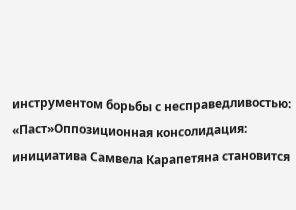инструментом борьбы с несправедливостью: «Паст»Оппозиционная консолидация: инициатива Самвела Карапетяна становится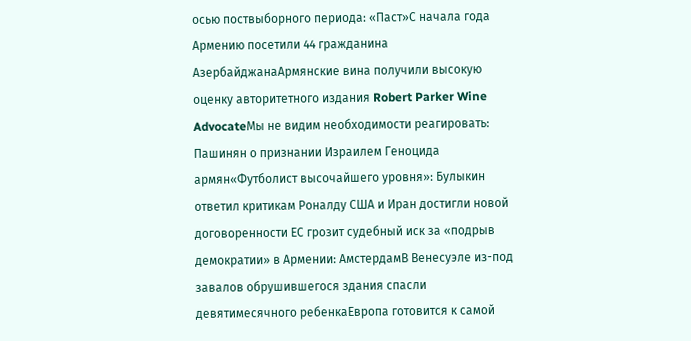осью поствыборного периода: «Паст»С начала года Армению посетили 44 гражданина АзербайджанаАрмянские вина получили высокую оценку авторитетного издания Robert Parker Wine AdvocateМы не видим необходимости реагировать: Пашинян о признании Израилем Геноцида армян«Футболист высочайшего уровня»: Булыкин ответил критикам Роналду США и Иран достигли новой договоренности ЕС грозит судебный иск за «подрыв демократии» в Армении: АмстердамВ Венесуэле из-под завалов обрушившегося здания спасли девятимесячного ребенкаЕвропа готовится к самой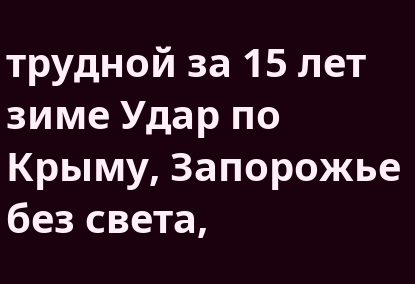трудной за 15 лет зиме Удар по Крыму, Запорожье без света,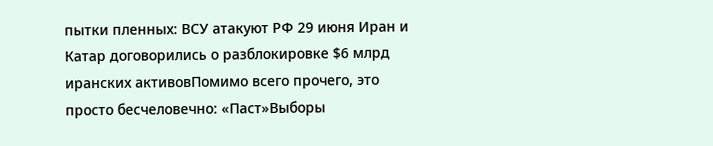пытки пленных: ВСУ атакуют РФ 29 июня Иран и Катар договорились о разблокировке $6 млрд иранских активовПомимо всего прочего, это просто бесчеловечно: «Паст»Выборы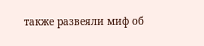также развеяли миф об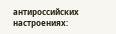антироссийских настроениях: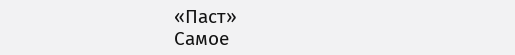«Паст»
Самое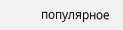популярное